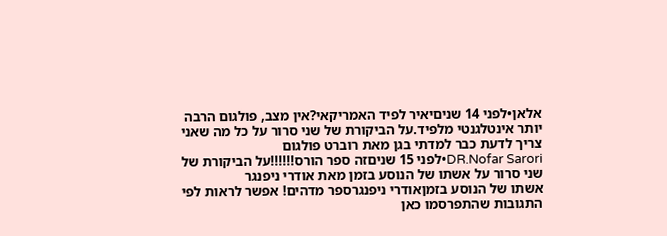אלאן•לפני 14 שניםיאיר לפיד האמריקאי?אין מצב, פולגום הרבה יותר אינטלגנטי מלפיד.על הביקורת של שני סרור על כל מה שאני צריך לדעת כבר למדתי בגן מאת רוברט פולגום
DR.Nofar Sarori•לפני 15 שניםזה ספר הורס!!!!!!על הביקורת של שני סרור על אשתו של הנוסע בזמן מאת אודרי ניפנגר
אשתו של הנוסע בזמןאודרי ניפנגרספר מדהים! אפשר לראות לפי התגובות שהתפרסמו כאן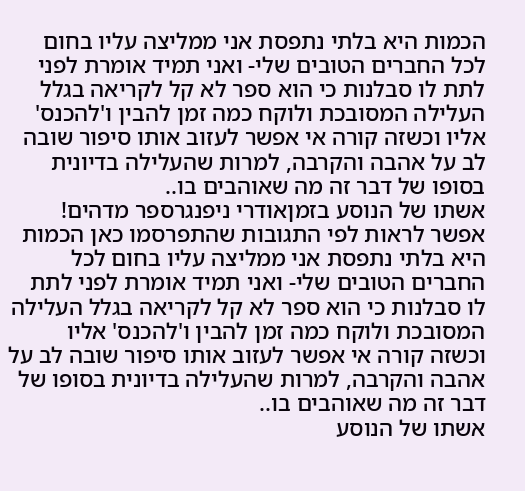הכמות היא בלתי נתפסת אני ממליצה עליו בחום לכל החברים הטובים שלי- ואני תמיד אומרת לפני לתת לו סבלנות כי הוא ספר לא קל לקריאה בגלל העלילה המסובכת ולוקח כמה זמן להבין ו'להכנס' אליו וכשזה קורה אי אפשר לעזוב אותו סיפור שובה לב על אהבה והקרבה, למרות שהעלילה בדיונית בסופו של דבר זה מה שאוהבים בו..
אשתו של הנוסע בזמןאודרי ניפנגרספר מדהים! אפשר לראות לפי התגובות שהתפרסמו כאן הכמות היא בלתי נתפסת אני ממליצה עליו בחום לכל החברים הטובים שלי- ואני תמיד אומרת לפני לתת לו סבלנות כי הוא ספר לא קל לקריאה בגלל העלילה המסובכת ולוקח כמה זמן להבין ו'להכנס' אליו וכשזה קורה אי אפשר לעזוב אותו סיפור שובה לב על אהבה והקרבה, למרות שהעלילה בדיונית בסופו של דבר זה מה שאוהבים בו..
אשתו של הנוסע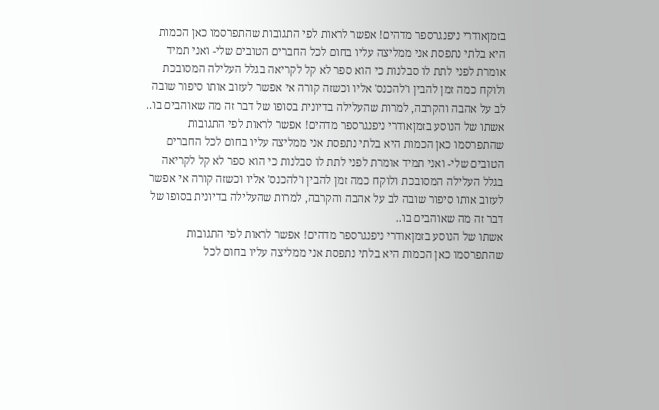בזמןאודרי ניפנגרספר מדהים! אפשר לראות לפי התגובות שהתפרסמו כאן הכמות היא בלתי נתפסת אני ממליצה עליו בחום לכל החברים הטובים שלי- ואני תמיד אומרת לפני לתת לו סבלנות כי הוא ספר לא קל לקריאה בגלל העלילה המסובכת ולוקח כמה זמן להבין ו'להכנס' אליו וכשזה קורה אי אפשר לעזוב אותו סיפור שובה לב על אהבה והקרבה, למרות שהעלילה בדיונית בסופו של דבר זה מה שאוהבים בו..
אשתו של הנוסע בזמןאודרי ניפנגרספר מדהים! אפשר לראות לפי התגובות שהתפרסמו כאן הכמות היא בלתי נתפסת אני ממליצה עליו בחום לכל החברים הטובים שלי- ואני תמיד אומרת לפני לתת לו סבלנות כי הוא ספר לא קל לקריאה בגלל העלילה המסובכת ולוקח כמה זמן להבין ו'להכנס' אליו וכשזה קורה אי אפשר לעזוב אותו סיפור שובה לב על אהבה והקרבה, למרות שהעלילה בדיונית בסופו של דבר זה מה שאוהבים בו..
אשתו של הנוסע בזמןאודרי ניפנגרספר מדהים! אפשר לראות לפי התגובות שהתפרסמו כאן הכמות היא בלתי נתפסת אני ממליצה עליו בחום לכל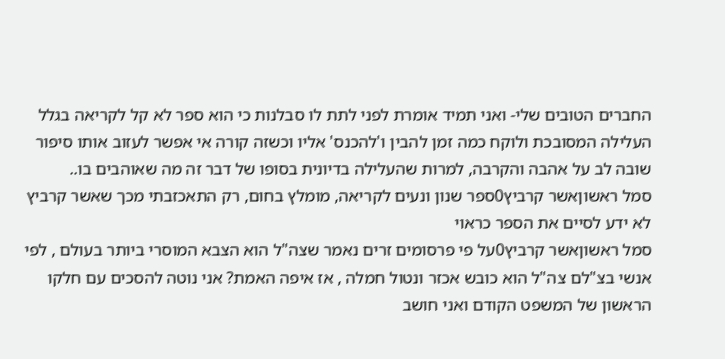החברים הטובים שלי- ואני תמיד אומרת לפני לתת לו סבלנות כי הוא ספר לא קל לקריאה בגלל העלילה המסובכת ולוקח כמה זמן להבין ו'להכנס' אליו וכשזה קורה אי אפשר לעזוב אותו סיפור שובה לב על אהבה והקרבה, למרות שהעלילה בדיונית בסופו של דבר זה מה שאוהבים בו..
סמל ראשוןאשר קרביץ0ספר שנון ונעים לקריאה, מומלץ בחום, רק התאכזבתי מכך שאשר קרביץ לא ידע לסיים את הספר כראוי
סמל ראשוןאשר קרביץ0על פי פרסומים זרים נאמר שצה"ל הוא הצבא המוסרי ביותר בעולם , לפי אנשי בצ"לם צה"ל הוא כובש אכזר ונטול חמלה , אז איפה האמת? אני נוטה להסכים עם חלקו הראשון של המשפט הקודם ואני חושב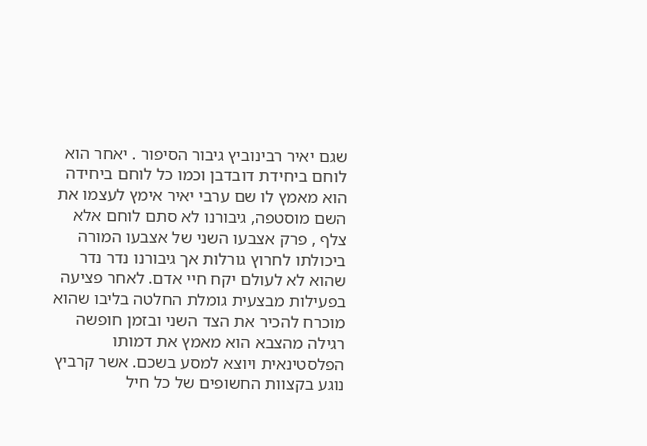שגם יאיר רבינוביץ גיבור הסיפור . יאחר הוא לוחם ביחידת דובדבן וכמו כל לוחם ביחידה הוא מאמץ לו שם ערבי יאיר אימץ לעצמו את השם מוסטפה, גיבורנו לא סתם לוחם אלא צלף , פרק אצבעו השני של אצבעו המורה ביכולתו לחרוץ גורלות אך גיבורנו נדר נדר שהוא לא לעולם יקח חיי אדם. לאחר פציעה בפעילות מבצעית גומלת החלטה בליבו שהוא מוכרח להכיר את הצד השני ובזמן חופשה רגילה מהצבא הוא מאמץ את דמותו הפלסטינאית ויוצא למסע בשכם. אשר קרביץ נוגע בקצוות החשופים של כל חיל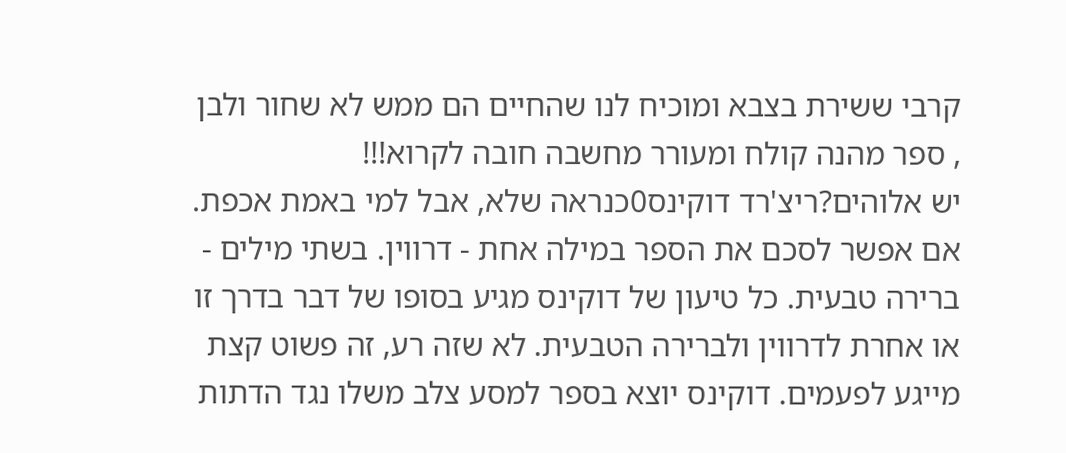קרבי ששירת בצבא ומוכיח לנו שהחיים הם ממש לא שחור ולבן , ספר מהנה קולח ומעורר מחשבה חובה לקרוא!!!
יש אלוהים?ריצ'רד דוקינס0כנראה שלא, אבל למי באמת אכפת. אם אפשר לסכם את הספר במילה אחת - דרווין. בשתי מילים - ברירה טבעית. כל טיעון של דוקינס מגיע בסופו של דבר בדרך זו או אחרת לדרווין ולברירה הטבעית. לא שזה רע, זה פשוט קצת מייגע לפעמים. דוקינס יוצא בספר למסע צלב משלו נגד הדתות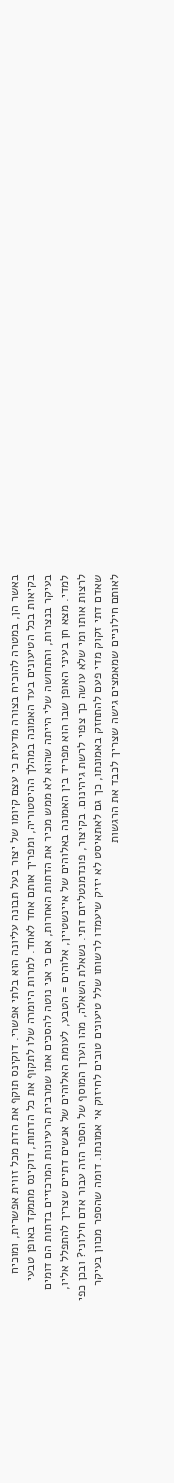באשר הן, במטרה להוכיח בצורה מדעית כי עצם קיומו של יצור בעל תבונה עליונה הוא בלתי אפשרי. דוקינס תוקף את הדת מכל זווית אפשרית, ומוכיח בקיאות בכל הטיעונים בעד האמונה במהלך ההיסטוריה, ומפריך אותם אחד לאחד. למרות היומרה שלו לתקוף את כל הדתות, דוקינס מתמקד באופן טבעי בעיקר בנצרות, והתחושה שלי הייתה שהוא לא ממש מכיר את הדתות האחרות, אם כי אני נוטה להסכים אתו שמרבית הרעיונות המרכזיים בדתות הם דומים למדי. מצא חן בעיני האופן שבו הוא מפריד בין האמונה באלוהים של איינשטיין, אלוהים = הטבע, לעומת האלוהים של אנשים דתיים שצריך להתפלל אליו, לרצות אותו ומי שלא עושה כך צפוי לרשת גיהינום. בקיצור, פונדמנטליזם דתי. נשאלת השאלה, מהו הערך המוסף של הספר הזה עבור אדם חילוני? ובכן כפי שאדם דתי זקוק מדי פעם להתחזק באמונתו, כך גם לאתאיסט לא יזיק שיעמדו לרשותו שלל טיעונים טובים לחיזוק אי אמונתו. דומה שהספר מכוון בעיקר לאותם חילוניים שמאמצים גישה שצריך לכבד את הרגשות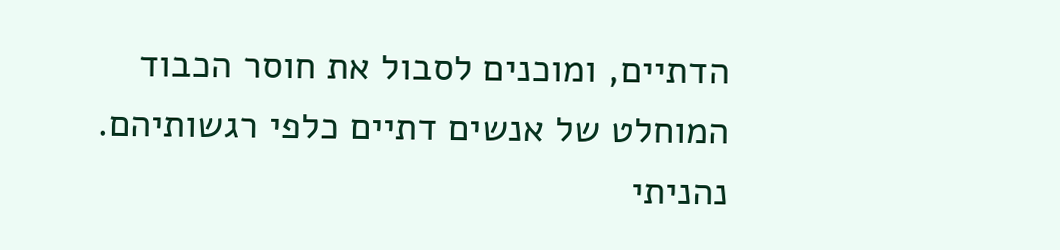הדתיים, ומוכנים לסבול את חוסר הכבוד המוחלט של אנשים דתיים כלפי רגשותיהם. נהניתי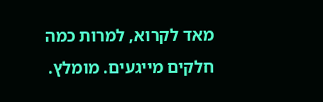מאד לקרוא, למרות כמה חלקים מייגעים. מומלץ.